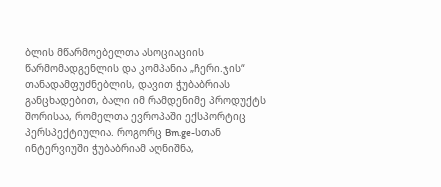ბლის მწარმოებელთა ასოციაციის წარმომადგენლის და კომპანია „ჩერი.ჯის“ თანადამფუძნებლის, დავით ჭუბაბრიას განცხადებით, ბალი იმ რამდენიმე პროდუქტს შორისაა, რომელთა ევროპაში ექსპორტიც პერსპექტიულია. როგორც Bm.ge-სთან ინტერვიუში ჭუბაბრიამ აღნიშნა,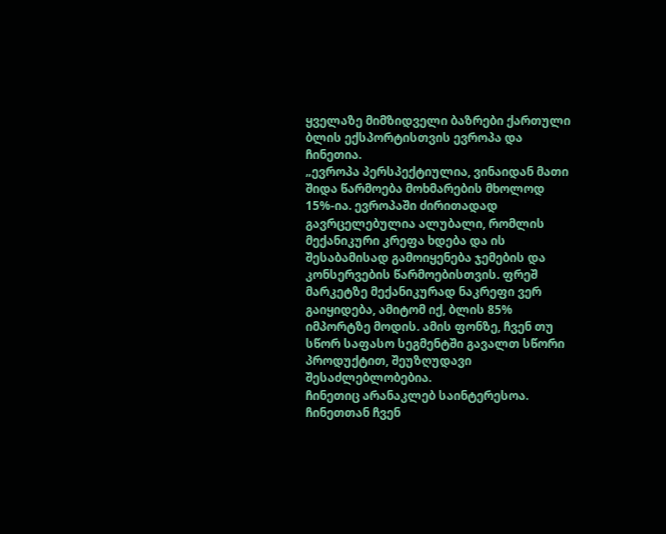ყველაზე მიმზიდველი ბაზრები ქართული ბლის ექსპორტისთვის ევროპა და ჩინეთია.
„ევროპა პერსპექტიულია, ვინაიდან მათი შიდა წარმოება მოხმარების მხოლოდ 15%-ია. ევროპაში ძირითადად გავრცელებულია ალუბალი, რომლის მექანიკური კრეფა ხდება და ის შესაბამისად გამოიყენება ჯემების და კონსერვების წარმოებისთვის. ფრეშ მარკეტზე მექანიკურად ნაკრეფი ვერ გაიყიდება, ამიტომ იქ, ბლის 85% იმპორტზე მოდის. ამის ფონზე, ჩვენ თუ სწორ საფასო სეგმენტში გავალთ სწორი პროდუქტით, შეუზღუდავი შესაძლებლობებია.
ჩინეთიც არანაკლებ საინტერესოა. ჩინეთთან ჩვენ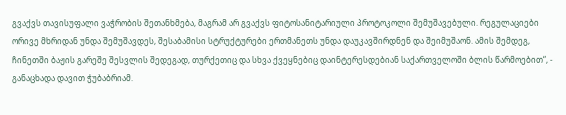გვაქვს თავისუფალი ვაჭრობის შეთანხმება, მაგრამ არ გვაქვს ფიტოსანიტარიული პროტოკოლი შემუშავებული. რეგულაციები ორივე მხრიდან უნდა შემუშავდეს, შესაბამისი სტრუქტურები ერთმანეთს უნდა დაუკავშირდნენ და შეიმუშაონ. ამის შემდეგ, ჩინეთში ბაჟის გარეშე შესვლის შედეგად, თურქეთიც და სხვა ქვეყნებიც დაინტერესდებიან საქართველოში ბლის წარმოებით“, - განაცხადა დავით ჭუბაბრიამ.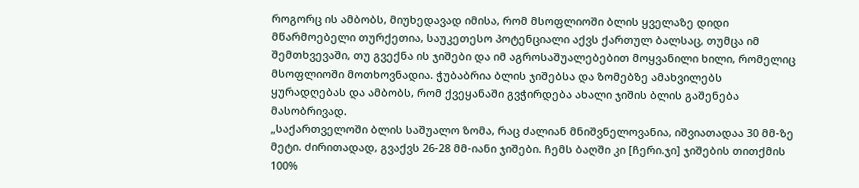როგორც ის ამბობს, მიუხედავად იმისა, რომ მსოფლიოში ბლის ყველაზე დიდი მწარმოებელი თურქეთია, საუკეთესო პოტენციალი აქვს ქართულ ბალსაც, თუმცა იმ შემთხვევაში, თუ გვექნა ის ჯიშები და იმ აგროსაშუალებებით მოყვანილი ხილი, რომელიც მსოფლიოში მოთხოვნადია. ჭუბაბრია ბლის ჯიშებსა და ზომებზე ამახვილებს ყურადღებას და ამბობს, რომ ქვეყანაში გვჭირდება ახალი ჯიშის ბლის გაშენება მასობრივად.
„საქართველოში ბლის საშუალო ზომა, რაც ძალიან მნიშვნელოვანია, იშვიათადაა 30 მმ-ზე მეტი. ძირითადად, გვაქვს 26-28 მმ-იანი ჯიშები. ჩემს ბაღში კი [ჩერი.ჯი] ჯიშების თითქმის 100%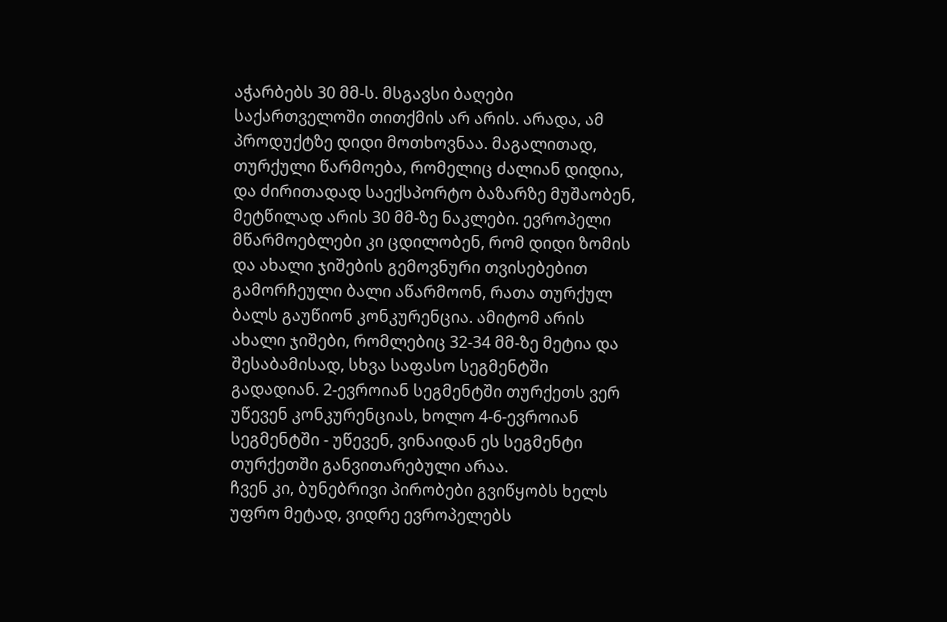აჭარბებს 30 მმ-ს. მსგავსი ბაღები საქართველოში თითქმის არ არის. არადა, ამ პროდუქტზე დიდი მოთხოვნაა. მაგალითად, თურქული წარმოება, რომელიც ძალიან დიდია, და ძირითადად საექსპორტო ბაზარზე მუშაობენ, მეტწილად არის 30 მმ-ზე ნაკლები. ევროპელი მწარმოებლები კი ცდილობენ, რომ დიდი ზომის და ახალი ჯიშების გემოვნური თვისებებით გამორჩეული ბალი აწარმოონ, რათა თურქულ ბალს გაუწიონ კონკურენცია. ამიტომ არის ახალი ჯიშები, რომლებიც 32-34 მმ-ზე მეტია და შესაბამისად, სხვა საფასო სეგმენტში გადადიან. 2-ევროიან სეგმენტში თურქეთს ვერ უწევენ კონკურენციას, ხოლო 4-6-ევროიან სეგმენტში - უწევენ, ვინაიდან ეს სეგმენტი თურქეთში განვითარებული არაა.
ჩვენ კი, ბუნებრივი პირობები გვიწყობს ხელს უფრო მეტად, ვიდრე ევროპელებს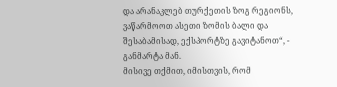და არანაკლებ თურქეთის ზოგ რეგიონს, ვაწარმოოთ ასეთი ზომის ბალი და შესაბამისად, ექსპორტზე გავიტანოთ“, - განმარტა მან.
მისივე თქმით, იმისთვის, რომ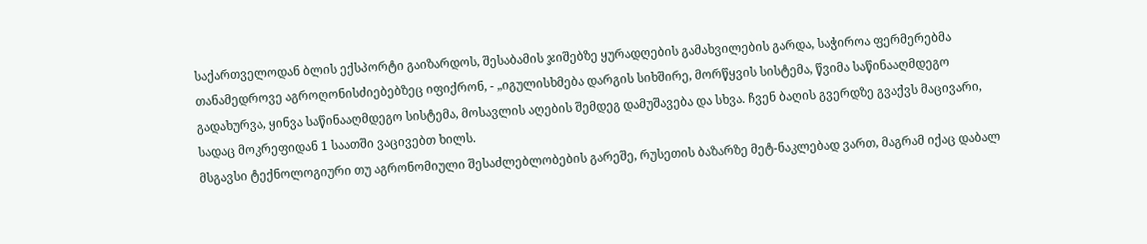საქართველოდან ბლის ექსპორტი გაიზარდოს, შესაბამის ჯიშებზე ყურადღების გამახვილების გარდა, საჭიროა ფერმერებმა თანამედროვე აგროღონისძიებებზეც იფიქრონ, - „იგულისხმება დარგის სიხშირე, მორწყვის სისტემა, წვიმა საწინააღმდეგო გადახურვა, ყინვა საწინააღმდეგო სისტემა, მოსავლის აღების შემდეგ დამუშავება და სხვა. ჩვენ ბაღის გვერდზე გვაქვს მაცივარი, სადაც მოკრეფიდან 1 საათში ვაცივებთ ხილს.
მსგავსი ტექნოლოგიური თუ აგრონომიული შესაძლებლობების გარეშე, რუსეთის ბაზარზე მეტ-ნაკლებად ვართ, მაგრამ იქაც დაბალ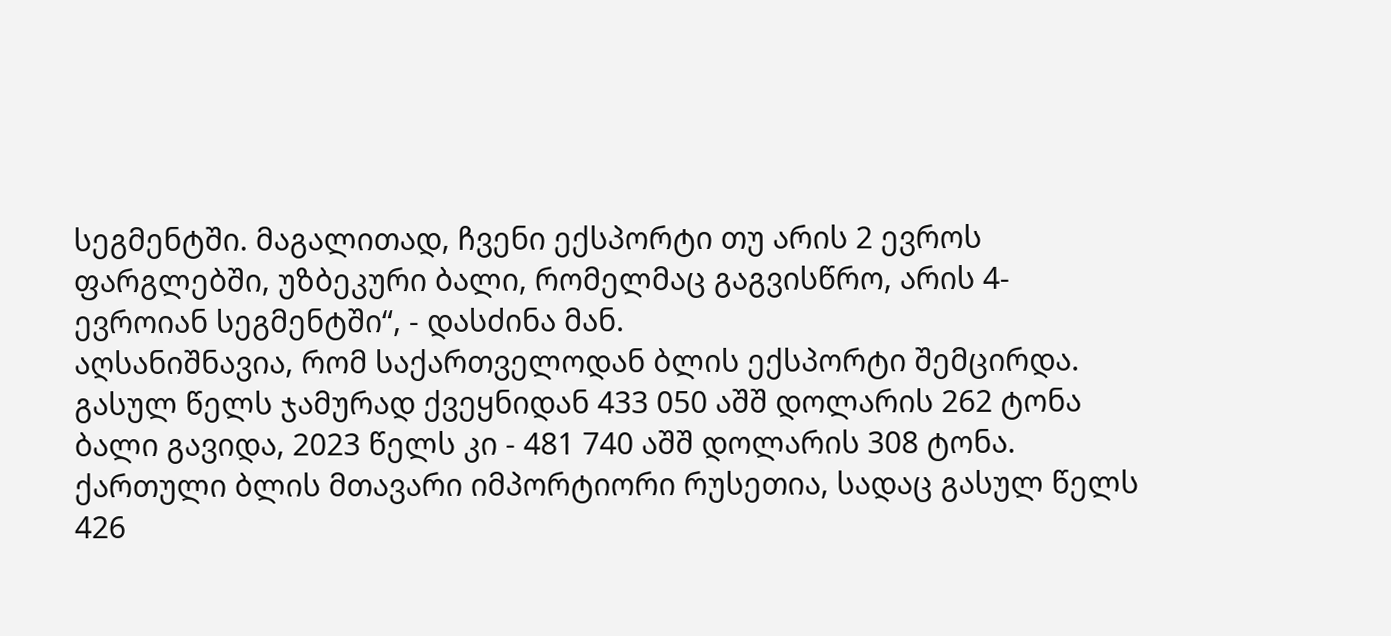სეგმენტში. მაგალითად, ჩვენი ექსპორტი თუ არის 2 ევროს ფარგლებში, უზბეკური ბალი, რომელმაც გაგვისწრო, არის 4-ევროიან სეგმენტში“, - დასძინა მან.
აღსანიშნავია, რომ საქართველოდან ბლის ექსპორტი შემცირდა. გასულ წელს ჯამურად ქვეყნიდან 433 050 აშშ დოლარის 262 ტონა ბალი გავიდა, 2023 წელს კი - 481 740 აშშ დოლარის 308 ტონა. ქართული ბლის მთავარი იმპორტიორი რუსეთია, სადაც გასულ წელს 426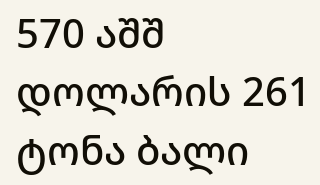570 აშშ დოლარის 261 ტონა ბალი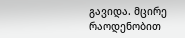გავიდა. მცირე რაოდენობით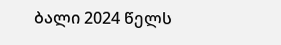ბალი 2024 წელს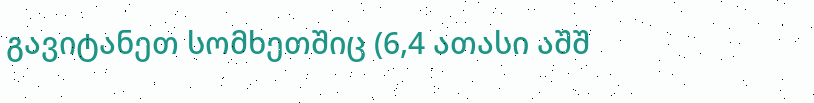გავიტანეთ სომხეთშიც (6,4 ათასი აშშ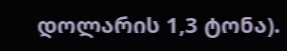დოლარის 1,3 ტონა).